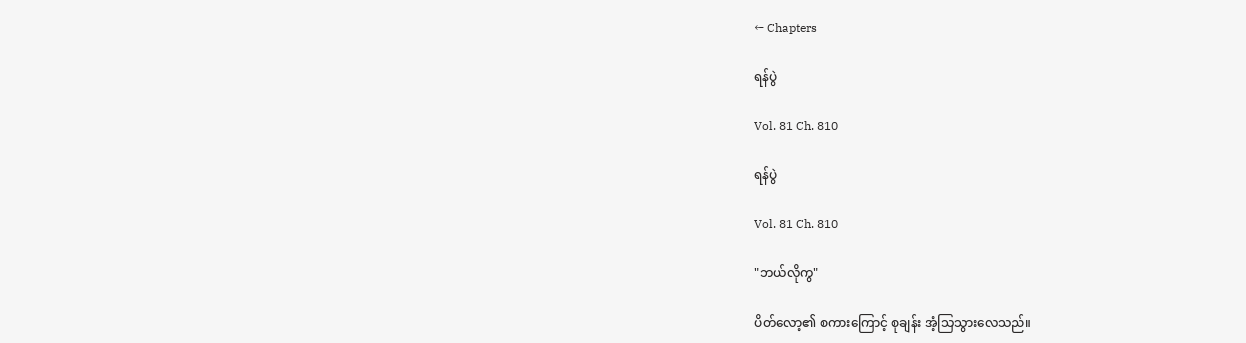← Chapters

ရန်ပွဲ

Vol. 81 Ch. 810

ရန်ပွဲ

Vol. 81 Ch. 810

"ဘယ်လိုကွ"

ပိတ်လော့၏ စကားကြောင့် စုချန်း အံ့သြသွားလေသည်။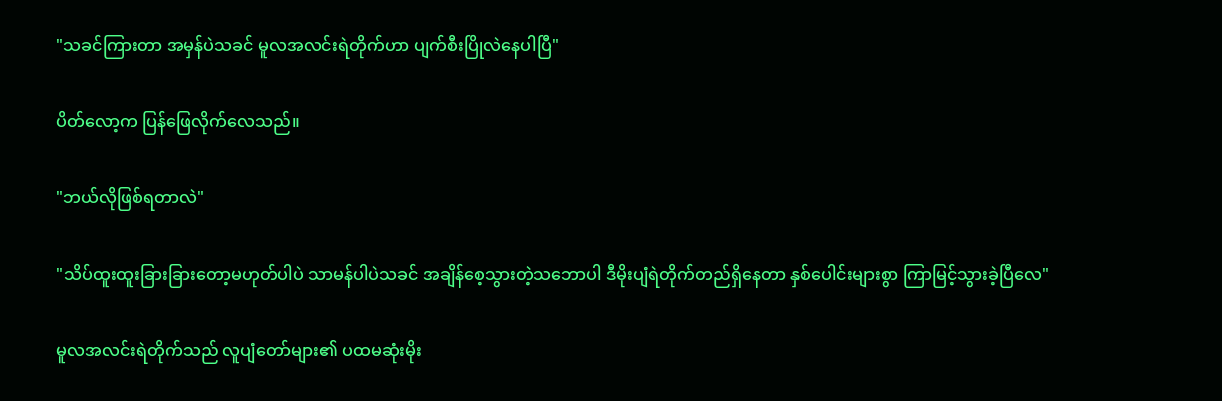"သခင်ကြားတာ အမှန်ပဲသခင် မူလအလင်းရဲတိုက်ဟာ ပျက်စီးပြိုလဲနေပါပြီ"

ပိတ်လော့က ပြန်ဖြေလိုက်လေသည်။

"ဘယ်လိုဖြစ်ရတာလဲ"

"သိပ်ထူးထူးခြားခြားတော့မဟုတ်ပါပဲ သာမန်ပါပဲသခင် အချိန်စေ့သွားတဲ့သဘောပါ ဒီမိုးပျံရဲတိုက်တည်ရှိနေတာ နှစ်ပေါင်းများစွာ ကြာမြင့်သွားခဲ့ပြီလေ"

မူလအလင်းရဲတိုက်သည် လူပျံတော်များ၏ ပထမဆုံးမိုး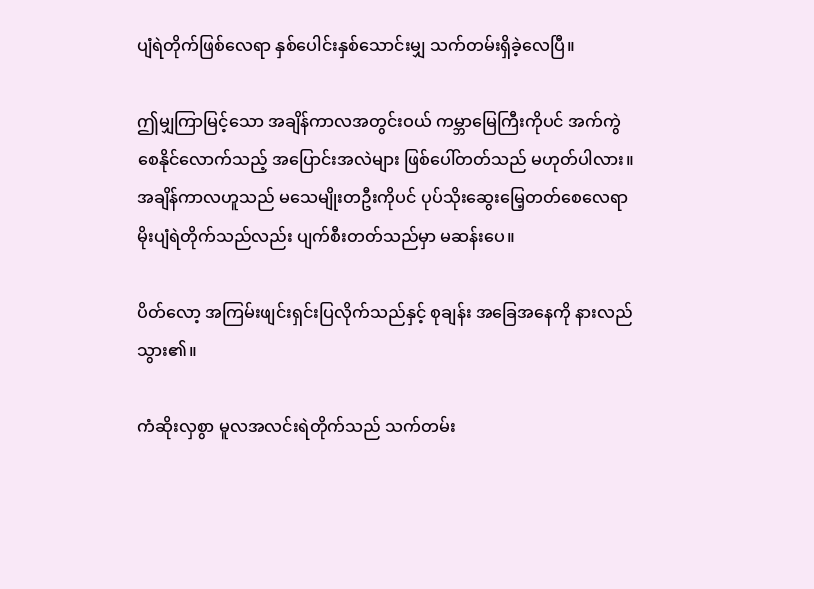ပျံရဲတိုက်ဖြစ်လေရာ နှစ်ပေါင်းနှစ်သောင်းမျှ သက်တမ်းရှိခဲ့လေပြီ။

ဤမျှကြာမြင့်သော အချိန်ကာလအတွင်းဝယ် ကမ္ဘာမြေကြီးကိုပင် အက်ကွဲစေနိုင်လောက်သည့် အပြောင်းအလဲများ ဖြစ်ပေါ်တတ်သည် မဟုတ်ပါလား။ အချိန်ကာလဟူသည် မသေမျိုးတဦးကိုပင် ပုပ်သိုးဆွေးမြေ့တတ်စေလေရာ မိုးပျံရဲတိုက်သည်လည်း ပျက်စီးတတ်သည်မှာ မဆန်းပေ။

ပိတ်လော့ အကြမ်းဖျင်းရှင်းပြလိုက်သည်နှင့် စုချန်း အခြေအနေကို နားလည်သွား၏။

ကံဆိုးလှစွာ မူလအလင်းရဲတိုက်သည် သက်တမ်း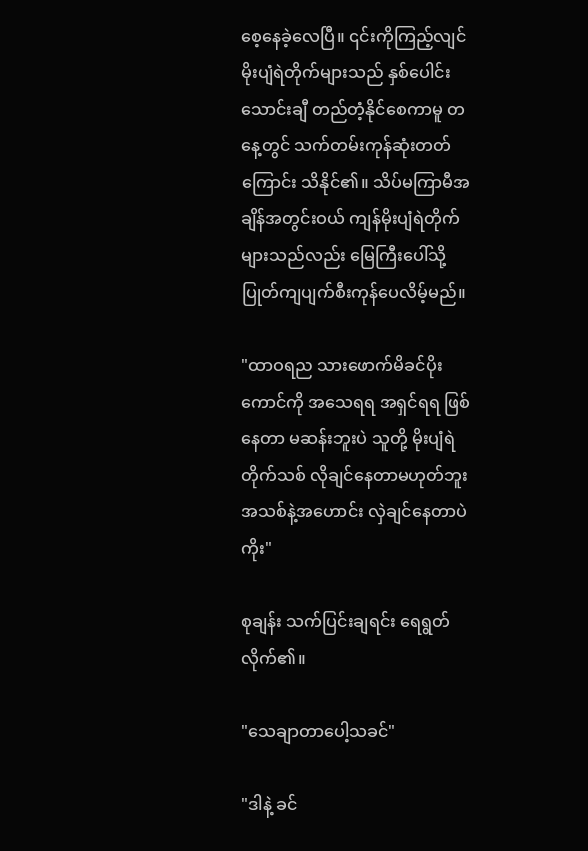စေ့နေခဲ့လေပြီ။ ၎င်းကိုကြည့်လျင် မိုးပျံရဲတိုက်များသည် နှစ်ပေါင်းသောင်းချီ တည်တံ့နိုင်စေကာမူ တနေ့တွင် သက်တမ်းကုန်ဆုံးတတ်ကြောင်း သိနိုင်၏။ သိပ်မကြာမီအချိန်အတွင်းဝယ် ကျန်မိုးပျံရဲတိုက်များသည်လည်း မြေကြီးပေါ်သို့ ပြုတ်ကျပျက်စီးကုန်ပေလိမ့်မည်။

"ထာဝရည သားဖောက်မိခင်ပိုးကောင်ကို အသေရရ အရှင်ရရ ဖြစ်နေတာ မဆန်းဘူးပဲ သူတို့ မိုးပျံရဲတိုက်သစ် လိုချင်နေတာမဟုတ်ဘူး အသစ်နဲ့အဟောင်း လှဲချင်နေတာပဲကိုး"

စုချန်း သက်ပြင်းချရင်း ရေရွတ်လိုက်၏။

"သေချာတာပေါ့သခင်"

"ဒါနဲ့ ခင်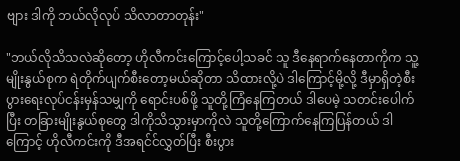ဗျား ဒါကို ဘယ်လိုလုပ် သိလာတာတုန်း"

"ဘယ်လိုသိသလဲဆိုတော့ ဟိုလီကင်းကြောင့်ပေါ့သခင် သူ ဒီနေရာက်နေတာကိုက သူ့မျိုးနွယ်စုက ရဲတိုက်ပျက်စီးတော့မယ်ဆိုတာ သိထားလို့ပဲ ဒါကြောင့်မို့လို့ ဒီမှာရှိတဲ့စီးပွားရေးလုပ်ငန်းမှန်သမျှကို ရောင်းပစ်ဖို့ သူတို့ကြံနေကြတယ် ဒါပေမဲ့ သတင်းပေါက်ပြီး တခြားမျိုးနွယ်စုတွေ ဒါကိုသိသွားမှာကိုလဲ သူတို့ကြောက်နေကြပြန်တယ် ဒါကြောင့် ဟိုလီကင်းကို ဒီအရင်င်လွှတ်ပြီး စီးပွား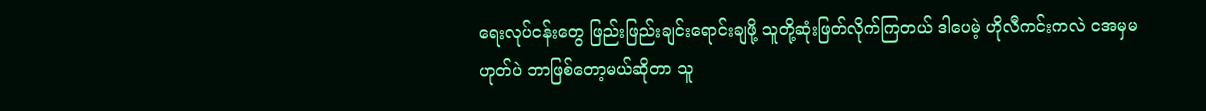ရေးလုပ်ငန်းတွေ ဖြည်းဖြည်းချင်းရောင်းချဖို့ သူတို့ဆုံးဖြတ်လိုက်ကြတယ် ဒါပေမဲ့ ဟိုလီကင်းကလဲ ငအမှမဟုတ်ပဲ ဘာဖြစ်တော့မယ်ဆိုတာ သူ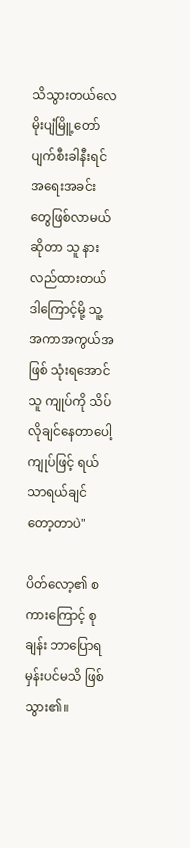သိသွားတယ်လေ မိုးပျံမြိူ့တော် ပျက်စီးခါနီးရင် အရေးအခင်းတွေဖြစ်လာမယ်ဆိုတာ သူ နားလည်ထားတယ် ဒါကြောင့်မို့ သူ့အကာအကွယ်အဖြစ် သုံးရအောင် သူ ကျုပ်ကို သိပ်လိုချင်နေတာပေါ့ ကျုပ်ဖြင့် ရယ်သာရယ်ချင်တော့တာပဲ"

ပိတ်လော့၏ စကားကြောင့် စုချန်း ဘာပြောရမှန်းပင်မသိ ဖြစ်သွား၏။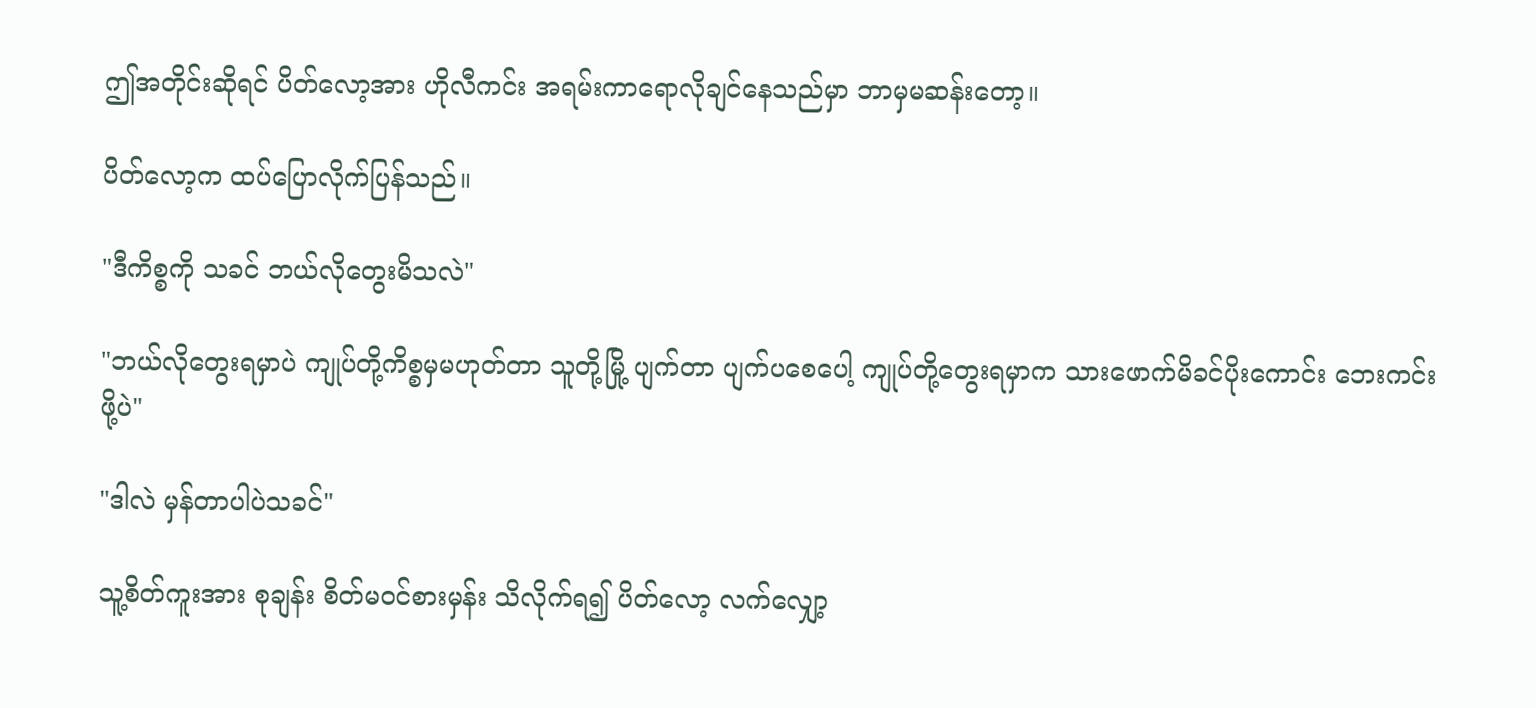ဤအတိုင်းဆိုရင် ပိတ်လော့အား ဟိုလီကင်း အရမ်းကာရောလိုချင်နေသည်မှာ ဘာမှမဆန်းတော့။

ပိတ်လော့က ထပ်ပြောလိုက်ပြန်သည်။

"ဒီကိစ္စကို သခင် ဘယ်လိုတွေးမိသလဲ"

"ဘယ်လိုတွေးရမှာပဲ ကျုပ်တို့ကိစ္စမှမဟုတ်တာ သူတို့မြို့ ပျက်တာ ပျက်ပစေပေါ့ ကျုပ်တို့တွေးရမှာက သားဖောက်မိခင်ပိုးကောင်း ဘေးကင်းဖို့ပဲ"

"ဒါလဲ မှန်တာပါပဲသခင်"

သူ့စိတ်ကူးအား စုချန်း စိတ်မဝင်စားမှန်း သိလိုက်ရ၍ ပိတ်လော့ လက်လျှော့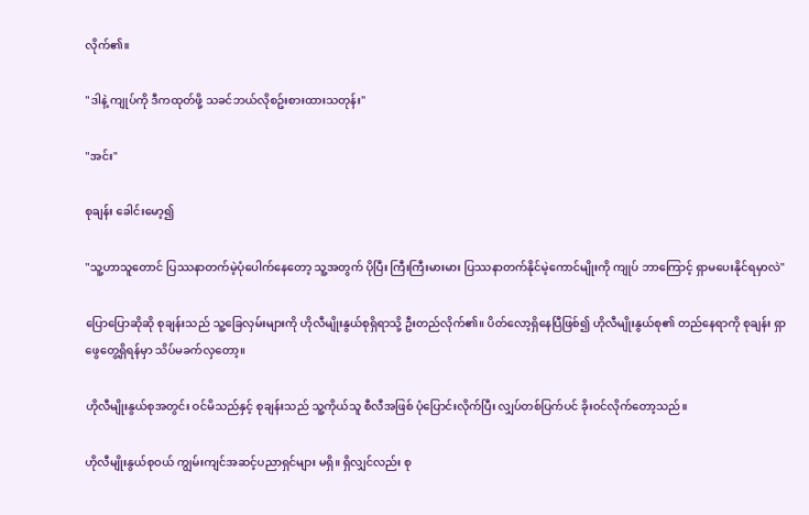လိုက်၏။

"ဒါနဲ့ ကျုပ်ကို ဒီကထုတ်ဖို့ သခင်ဘယ်လိုစဥ်းစားထားသတုန်း"

"အင်း"

စုချန်း ခေါင်းမော့၍

"သူ့ဟာသူတောင် ပြဿနာတက်မဲ့ပုံပေါက်နေတော့ သူ့အတွက် ပိုပြီး ကြီးကြီးမားမား ပြဿနာတက်နိုင်မဲ့ကောင်မျိုးကို ကျုပ် ဘာကြောင့် ရှာမပေးနိုင်ရမှာလဲ"

ပြောပြောဆိုဆို စုချန်းသည် သူ့ခြေလှမ်းများကို ဟိုလီမျိုးနွယ်စုရှိရာသို့ ဦးတည်လိုက်၏။ ပိတ်လော့ရှိနေပြီဖြစ်၍ ဟိုလီမျိုးနွယ်စု၏ တည်နေရာကို စုချန်း ရှာဖွေတွေ့ရှိရန်မှာ သိပ်မခက်လှတော့။

ဟိုလီမျိုးနွယ်စုအတွင်း ဝင်မိသည်နှင့် စုချန်းသည် သူ့ကိုယ်သူ စီလီအဖြစ် ပုံပြောင်းလိုက်ပြီး လျှပ်တစ်ပြက်ပင် ခိုးဝင်လိုက်တော့သည်။

ဟိုလီမျိုးနွယ်စုဝယ် ကျွမ်းကျင်အဆင့်ပညာရှင်များ မရှိ။ ရှိလျှင်လည်း စု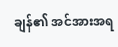ချန်၏ အင်အားအရ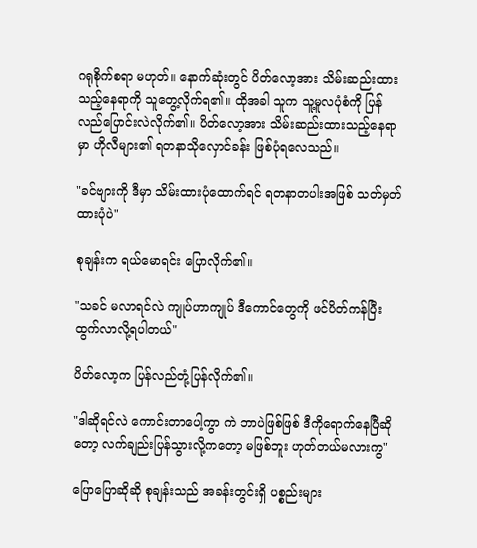ဂရုစိုက်စရာ မဟုတ်။ နောက်ဆုံးတွင် ပိတ်လော့အား သိမ်းဆည်းထားသည့်နေရာကို သူတွေ့လိုက်ရ၏။ ထိုအခါ သူက သူ့မူလပုံစံကို ပြန်လည်ပြောင်းလဲလိုက်၏။ ပိတ်လော့အား သိမ်းဆည်းထားသည့်နေရာမှာ ဟိုလီများ၏ ရတနာသိုလှောင်ခန်း ဖြစ်ပုံရလေသည်။

"ခင်ဗျားကို ဒီမှာ သိမ်းထားပုံထောက်ရင် ရတနာတပါးအဖြစ် သတ်မှတ်ထားပုံပဲ"

စုချန်းက ရယ်မောရင်း ပြောလိုက်၏။

"သခင် မလာရင်လဲ ကျုပ်ဟာကျုပ် ဒီကောင်တွေကို ဖင်ပိတ်ကန်ပြီး ထွက်လာလို့ရပါတယ်"

ပိတ်လော့က ပြန်လည်တုံ့ပြန်လိုက်၏။

"ဒါဆိုရင်လဲ ကောင်းတာပေါ့ကွာ ကဲ ဘာပဲဖြစ်ဖြစ် ဒီကိုရောက်နေပြီဆိုတော့ လက်ချည်းပြန်သွားလို့ကတော့ မဖြစ်ဘူး ဟုတ်တယ်မလားကွ"

ပြောပြောဆိုဆို စုချန်းသည် အခန်းတွင်းရှိ ပစ္စည်းများ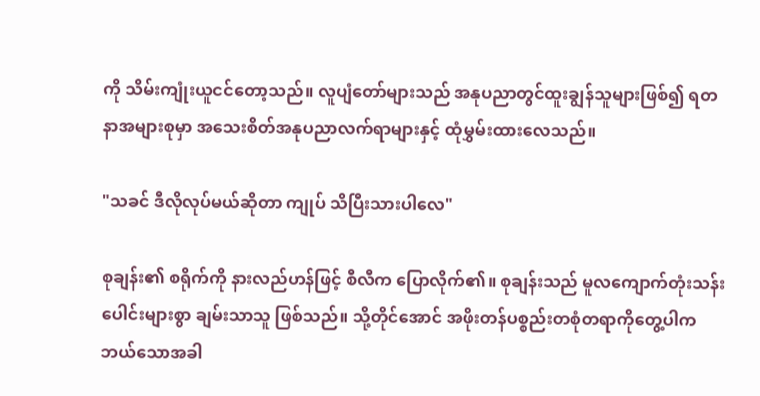ကို သိမ်းကျုံးယူငင်တော့သည်။ လူပျံတော်များသည် အနုပညာတွင်ထူးချွန်သူများဖြစ်၍ ရတနာအများစုမှာ အသေးစိတ်အနုပညာလက်ရာများနှင့် ထုံမွှမ်းထားလေသည်။

"သခင် ဒီလိုလုပ်မယ်ဆိုတာ ကျုပ် သိပြီးသားပါလေ"

စုချန်း၏ စရိုက်ကို နားလည်ဟန်ဖြင့် စီလီက ပြောလိုက်၏။ စုချန်းသည် မူလကျောက်တုံးသန်းပေါင်းများစွာ ချမ်းသာသူ ဖြစ်သည်။ သို့တိုင်အောင် အဖိုးတန်ပစ္စည်းတစုံတရာကိုတွေ့ပါက ဘယ်သောအခါ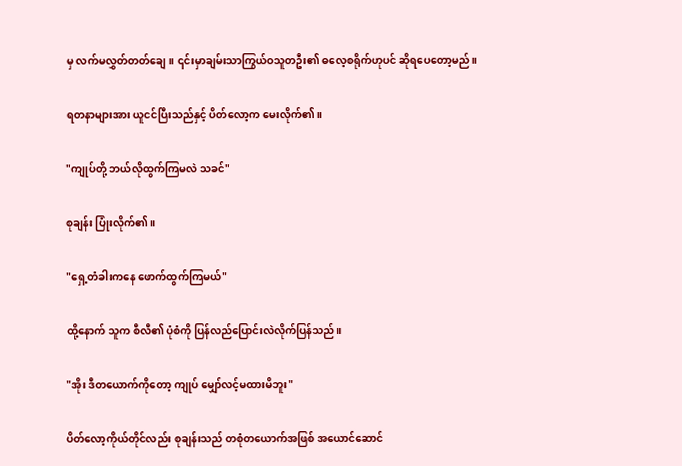မှ လက်မလွှတ်တတ်ချေ။ ၎င်းမှာချမ်းသာကြွယ်ဝသူတဦး၏ ဓလေ့စရိုက်ဟုပင် ဆိုရပေတော့မည်။

ရတနာများအား ယူငင်ပြီးသည်နှင့် ပိတ်လော့က မေးလိုက်၏။

"ကျုပ်တို့ ဘယ်လိုထွက်ကြမလဲ သခင်"

စုချန်း ပြုံးလိုက်၏။

"ရှေ့တံခါးကနေ ဖောက်ထွက်ကြမယ်"

ထို့နောက် သူက စီလီ၏ ပုံစံကို ပြန်လည်ပြောင်းလဲလိုက်ပြန်သည်။

"အိုး ဒီတယောက်ကိုတော့ ကျုပ် မျှော်လင့်မထားမိဘူး"

ပိတ်လော့ကိုယ်တိုင်လည်း စုချန်းသည် တစုံတယောက်အဖြစ် အယောင်ဆောင်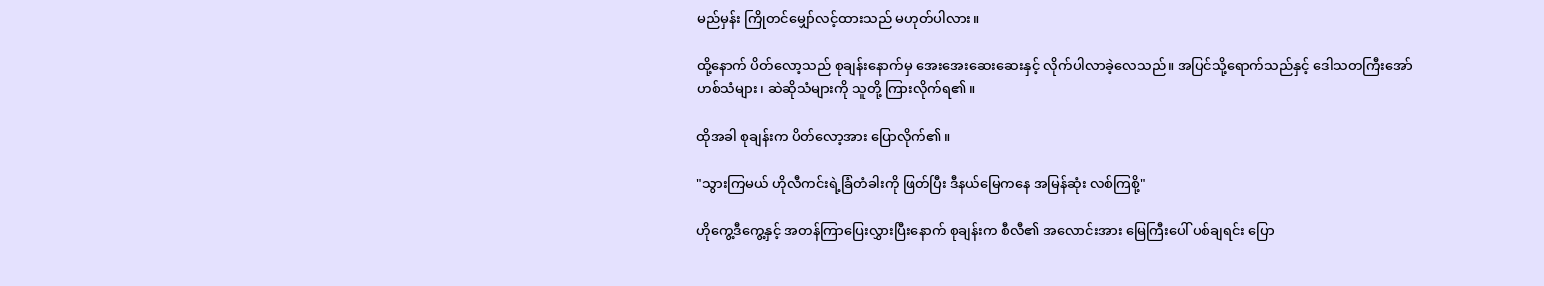မည်မှန်း ကြိုတင်မျှော်လင့်ထားသည် မဟုတ်ပါလား။

ထို့နောက် ပိတ်လော့သည် စုချန်းနောက်မှ အေးအေးဆေးဆေးနှင့် လိုက်ပါလာခဲ့လေသည်။ အပြင်သို့ရောက်သည်နှင့် ဒေါသတကြီးအော်ဟစ်သံများ၊ ဆဲဆိုသံများကို သူတို့ ကြားလိုက်ရ၏။

ထိုအခါ စုချန်းက ပိတ်လော့အား ပြောလိုက်၏။

"သွားကြမယ် ဟိုလီကင်းရဲ့ခြံတံခါးကို ဖြတ်ပြီး ဒီနယ်မြေကနေ အမြန်ဆုံး လစ်ကြစို့"

ဟိုကွေ့ဒီကွေ့နှင့် အတန်ကြာပြေးလွှားပြီးနောက် စုချန်းက စီလီ၏ အလောင်းအား မြေကြီးပေါ် ပစ်ချရင်း ပြော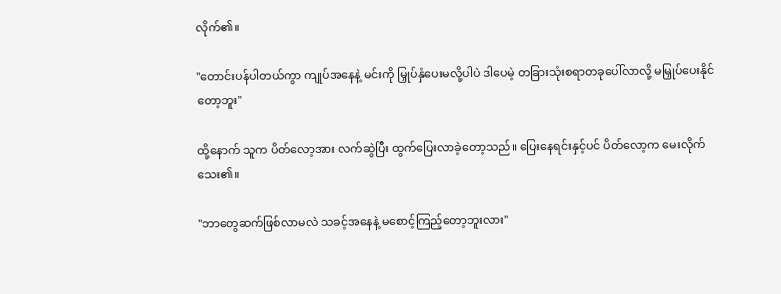လိုက်၏။

"တောင်းပန်ပါတယ်ကွာ ကျုပ်အနေနဲ့ မင်းကို မြှုပ်နှံပေးမလို့ပါပဲ ဒါပေမဲ့ တခြားသုံးစရာတခုပေါ်လာလို့ မမြှုပ်ပေးနိုင်တော့ဘူး"

ထို့နောက် သူက ပိတ်လော့အား လက်ဆွဲပြီး ထွက်ပြေးလာခဲ့တော့သည်။ ပြေးနေရင်းနှင့်ပင် ပိတ်လော့က မေးလိုက်သေး၏။

"ဘာတွေဆက်ဖြစ်လာမလဲ သခင့်အနေနဲ့ မစောင့်ကြည့်တော့ဘူးလား"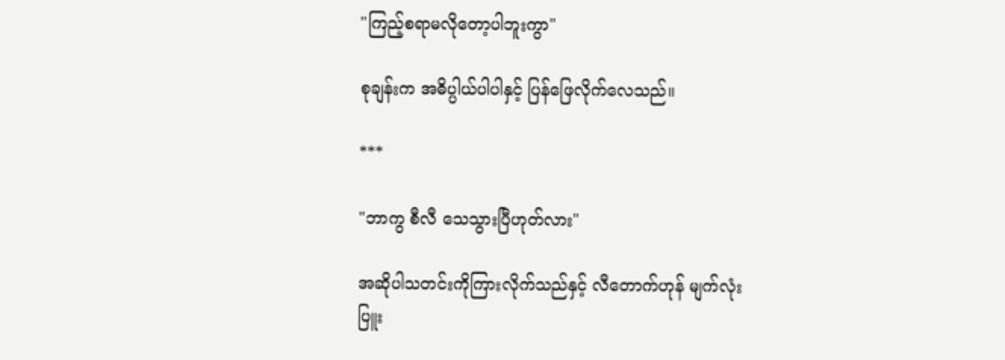"ကြည့်စရာမလိုတော့ပါဘူးကွာ"

စုချန်းက အဓိပ္ပါယ်ပါပါနှင့် ပြန်ဖြေလိုက်လေသည်။

***

"ဘာကွ စီလီ သေသွားပြီဟုတ်လား"

အဆိုပါသတင်းကိုကြားလိုက်သည်နှင့် လီတောက်ဟုန် မျက်လုံးပြူး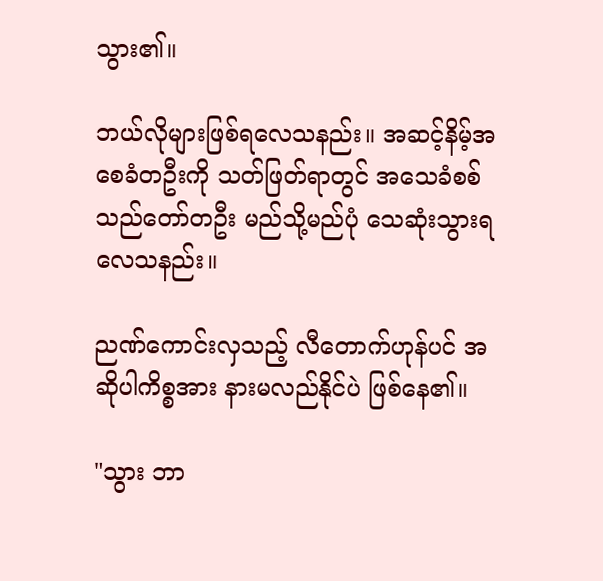သွား၏။

ဘယ်လိုများဖြစ်ရလေသနည်း။ အဆင့်နိမ့်အစေခံတဦးကို သတ်ဖြတ်ရာတွင် အသေခံစစ်သည်တော်တဦး မည်သို့မည်ပုံ သေဆုံးသွားရလေသနည်း။

ညဏ်ကောင်းလှသည့် လီတောက်ဟုန်ပင် အဆိုပါကိစ္စအား နားမလည်နိုင်ပဲ ဖြစ်နေ၏။

"သွား ဘာ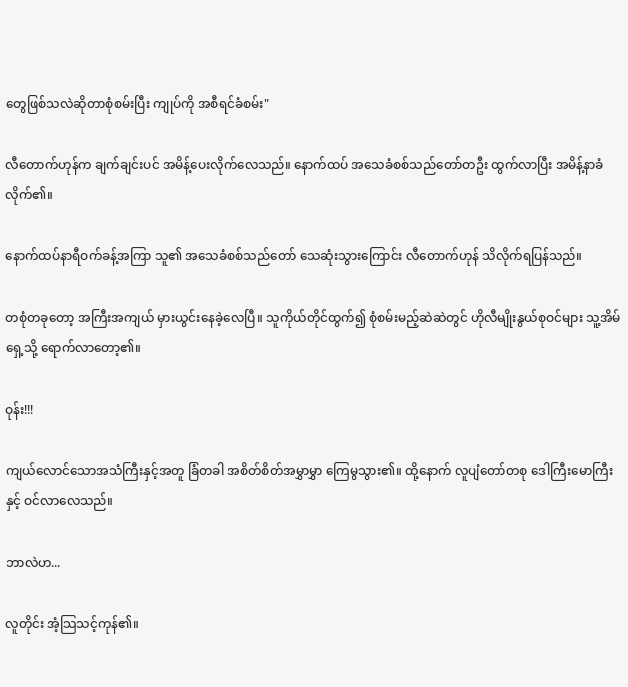တွေဖြစ်သလဲဆိုတာစုံစမ်းပြီး ကျုပ်ကို အစီရင်ခံစမ်း"

လီတောက်ဟုန်က ချက်ချင်းပင် အမိန့်ပေးလိုက်လေသည်။ နောက်ထပ် အသေခံစစ်သည်တော်တဦး ထွက်လာပြီး အမိန့်နာခံလိုက်၏။

နောက်ထပ်နာရီဝက်ခန့်အကြာ သူ၏ အသေခံစစ်သည်တော် သေဆုံးသွားကြောင်း လီတောက်ဟုန် သိလိုက်ရပြန်သည်။

တစုံတခုတော့ အကြီးအကျယ် မှားယွင်းနေခဲ့လေပြီ။ သူကိုယ်တိုင်ထွက်၍ စုံစမ်းမည့်ဆဲဆဲတွင် ဟိုလီမျိုးနွယ်စုဝင်များ သူ့အိမ်ရှေ့သို့ ရောက်လာတော့၏။

ဝုန်း!!!

ကျယ်လောင်သောအသံကြီးနှင့်အတူ ခြံတခါ အစိတ်စိတ်အမွှာမွှာ ကြေမွသွား၏။ ထို့နောက် လူပျံတော်တစု ဒေါကြီးမောကြီးနှင့် ဝင်လာလေသည်။

ဘာလဲဟ...

လူတိုင်း အံ့သြသင့်ကုန်၏။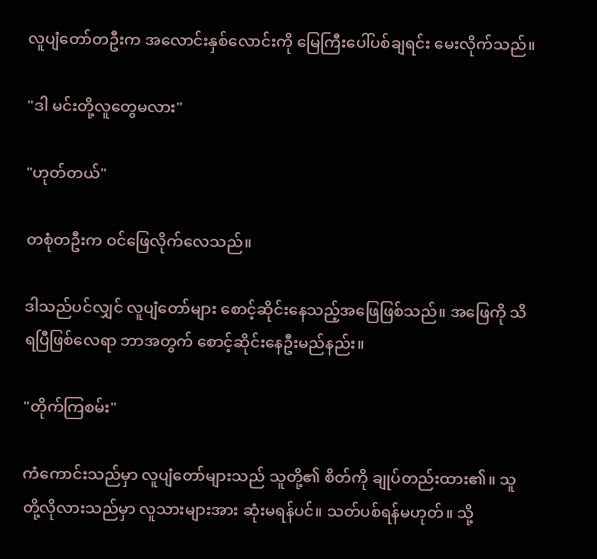လူပျံတော်တဦးက အလောင်းနှစ်လောင်းကို မြေကြီးပေါ်ပစ်ချရင်း မေးလိုက်သည်။

"ဒါ မင်းတို့လူတွေမလား"

"ဟုတ်တယ်"

တစုံတဦးက ဝင်ဖြေလိုက်လေသည်။

ဒါသည်ပင်လျှင် လူပျံတော်များ စောင့်ဆိုင်းနေသည့်အဖြေဖြစ်သည်။ အဖြေကို သိရပြီဖြစ်လေရာ ဘာအတွက် စောင့်ဆိုင်းနေဦးမည်နည်း။

"တိုက်ကြစမ်း"

ကံကောင်းသည်မှာ လူပျံတော်များသည် သူတို့၏ စိတ်ကို ချုပ်တည်းထား၏။ သူတို့လိုလားသည်မှာ လူသားများအား ဆုံးမရန်ပင်။ သတ်ပစ်ရန်မဟုတ်။ သို့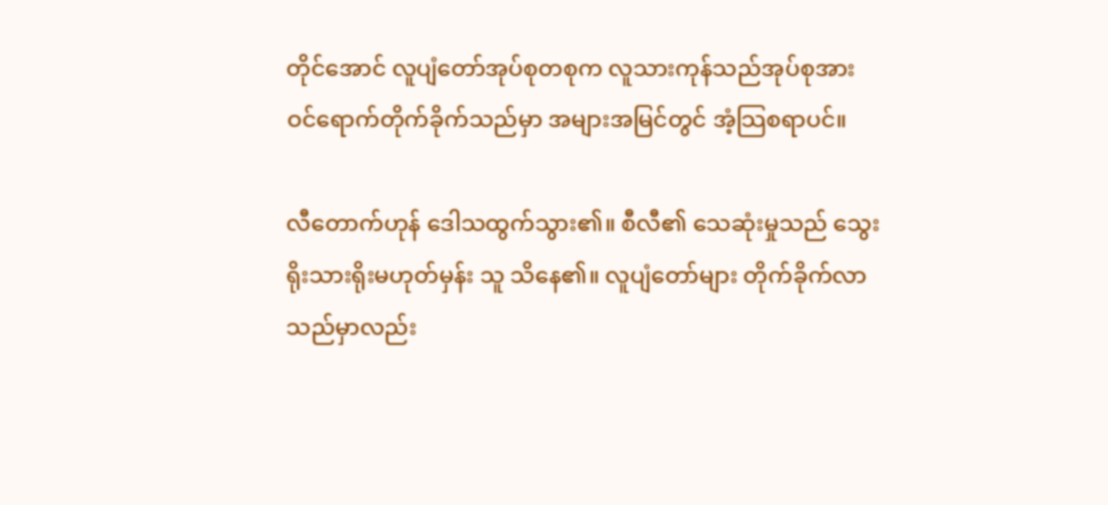တိုင်အောင် လူပျံတော်အုပ်စုတစုက လူသားကုန်သည်အုပ်စုအား ဝင်ရောက်တိုက်ခိုက်သည်မှာ အများအမြင်တွင် အံ့သြစရာပင်။

လီတောက်ဟုန် ဒေါသထွက်သွား၏။ စီလီ၏ သေဆုံးမှုသည် သွေးရိုးသားရိုးမဟုတ်မှန်း သူ သိနေ၏။ လူပျံတော်များ တိုက်ခိုက်လာသည်မှာလည်း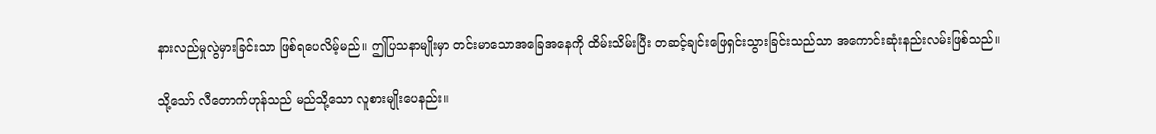နားလည်မှုလွဲမှားခြင်းသာ ဖြစ်ရပေလိမ့်မည်။ ဤပြသနာမျိုးမှာ တင်းမာသောအခြေအနေကို ထိမ်းသိမ်းပြီး တဆင့်ချင်းဖြေရှင်းသွားခြင်းသည်သာ အကောင်းဆုံးနည်းလမ်းဖြစ်သည်။

သို့သော် လီတောက်ဟုန်သည် မည်သို့သော လူစားမျိုးပေနည်း။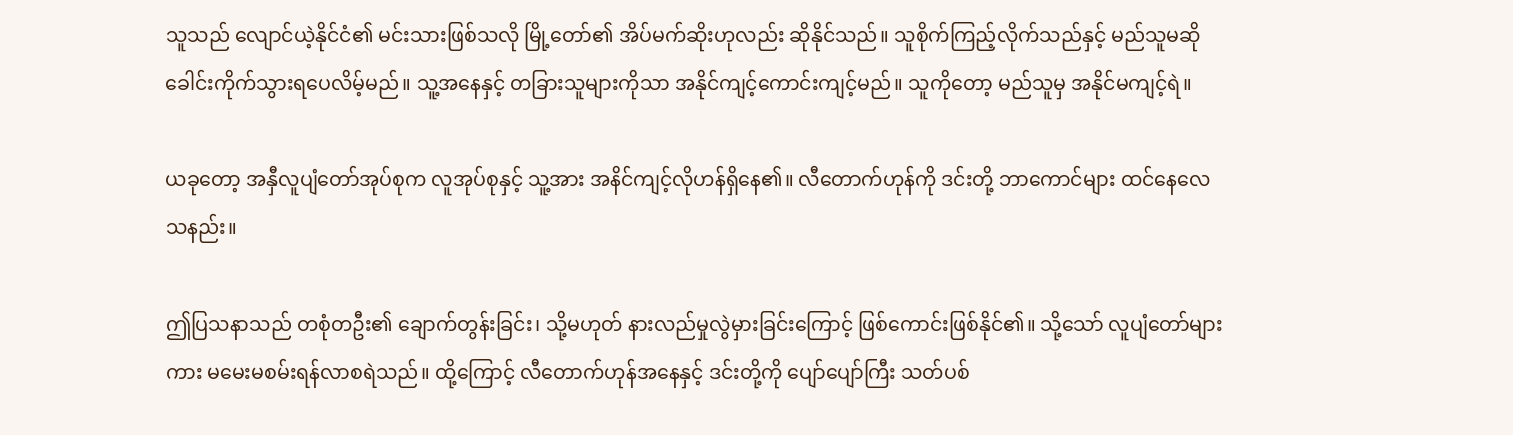သူသည် လျောင်ယဲ့နိုင်ငံ၏ မင်းသားဖြစ်သလို မြို့တော်၏ အိပ်မက်ဆိုးဟုလည်း ဆိုနိုင်သည်။ သူစိုက်ကြည့်လိုက်သည်နှင့် မည်သူမဆို ခေါင်းကိုက်သွားရပေလိမ့်မည်။ သူ့အနေနှင့် တခြားသူများကိုသာ အနိုင်ကျင့်ကောင်းကျင့်မည်။ သူကိုတော့ မည်သူမှ အနိုင်မကျင့်ရဲ။

ယခုတော့ အနှီလူပျံတော်အုပ်စုက လူအုပ်စုနှင့် သူ့အား အနိင်ကျင့်လိုဟန်ရှိနေ၏။ လီတောက်ဟုန်ကို ဒင်းတို့ ဘာကောင်များ ထင်နေလေသနည်း။

ဤပြသနာသည် တစုံတဦး၏ ချောက်တွန်းခြင်း၊ သို့မဟုတ် နားလည်မှုလွဲမှားခြင်းကြောင့် ဖြစ်ကောင်းဖြစ်နိုင်၏။ သို့သော် လူပျံတော်များကား မမေးမစမ်းရန်လာစရဲသည်။ ထို့ကြောင့် လီတောက်ဟုန်အနေနှင့် ဒင်းတို့ကို ပျော်ပျော်ကြီး သတ်ပစ်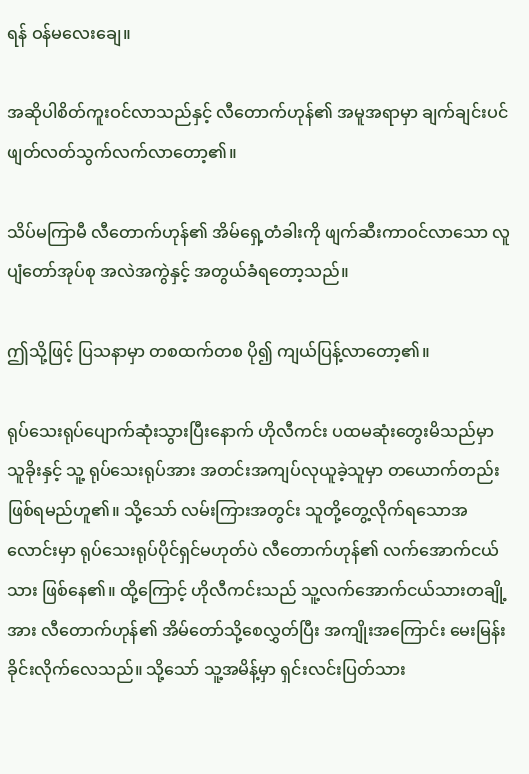ရန် ဝန်မလေးချေ။

အဆိုပါစိတ်ကူးဝင်လာသည်နှင့် လီတောက်ဟုန်၏ အမူအရာမှာ ချက်ချင်းပင် ဖျတ်လတ်သွက်လက်လာတော့၏။

သိပ်မကြာမီ လီတောက်ဟုန်၏ အိမ်ရှေ့တံခါးကို ဖျက်ဆီးကာဝင်လာသော လူပျံတော်အုပ်စု အလဲအကွဲနှင့် အတွယ်ခံရတော့သည်။

ဤသို့ဖြင့် ပြသနာမှာ တစထက်တစ ပို၍ ကျယ်ပြန့်လာတော့၏။

ရုပ်သေးရုပ်ပျောက်ဆုံးသွားပြီးနောက် ဟိုလီကင်း ပထမဆုံးတွေးမိသည်မှာ သူခိုးနှင့် သူ့ ရုပ်သေးရုပ်အား အတင်းအကျပ်လုယူခဲ့သူမှာ တယောက်တည်းဖြစ်ရမည်ဟူ၏။ သို့သော် လမ်းကြားအတွင်း သူတို့တွေ့လိုက်ရသောအလောင်းမှာ ရုပ်သေးရုပ်ပိုင်ရှင်မဟုတ်ပဲ လီတောက်ဟုန်၏ လက်အောက်ငယ်သား ဖြစ်နေ၏။ ထို့ကြောင့် ဟိုလီကင်းသည် သူ့လက်အောက်ငယ်သားတချို့အား လီတောက်ဟုန်၏ အိမ်တော်သို့စေလွှတ်ပြီး အကျိုးအကြောင်း မေးမြန်းခိုင်းလိုက်လေသည်။ သို့သော် သူ့အမိန့်မှာ ရှင်းလင်းပြတ်သား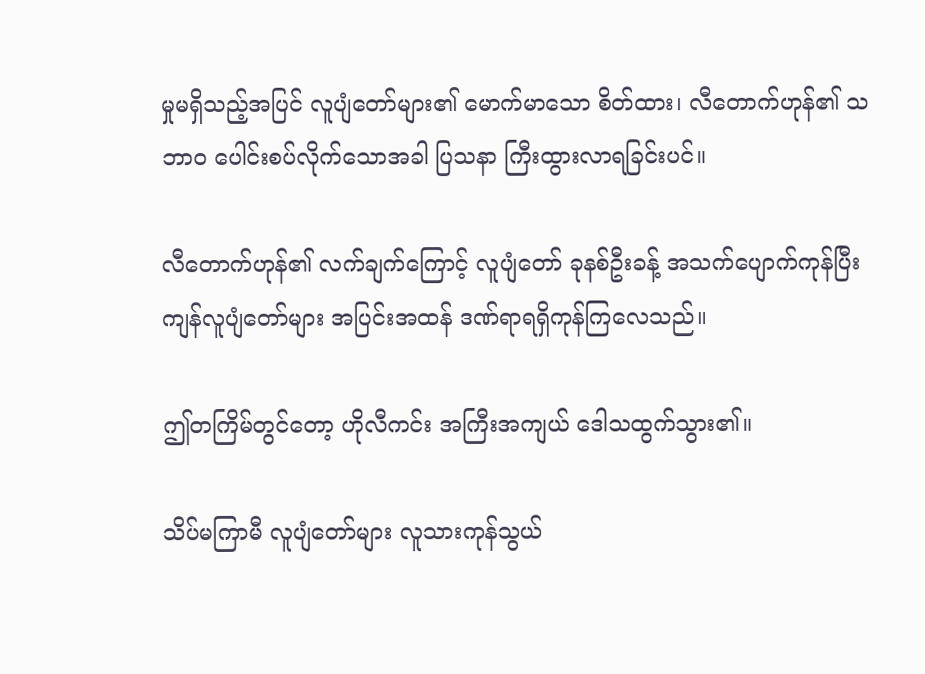မှုမရှိသည့်အပြင် လူပျံတော်များ၏ မောက်မာသော စိတ်ထား၊ လီတောက်ဟုန်၏ သဘာဝ ပေါင်းစပ်လိုက်သောအခါ ပြသနာ ကြီးထွားလာရခြင်းပင်။

လီတောက်ဟုန်၏ လက်ချက်ကြောင့် လူပျံတော် ခုနစ်ဦးခန့် အသက်ပျောက်ကုန်ပြီး ကျန်လူပျံတော်များ အပြင်းအထန် ဒဏ်ရာရရှိကုန်ကြလေသည်။

ဤတကြိမ်တွင်တော့ ဟိုလီကင်း အကြီးအကျယ် ဒေါသထွက်သွား၏။

သိပ်မကြာမီ လူပျံတော်များ လူသားကုန်သွယ်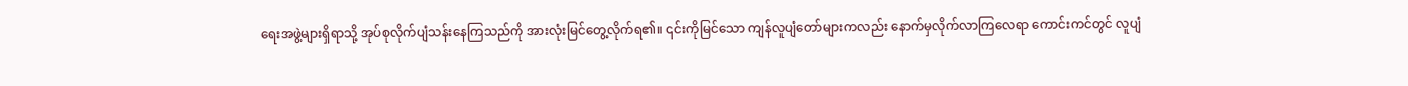ရေးအဖွဲ့များရှိရာသို့ အုပ်စုလိုက်ပျံသန်းနေကြသည်ကို အားလုံးမြင်တွေ့လိုက်ရ၏။ ၎င်းကိုမြင်သော ကျန်လူပျံတော်များကလည်း နောက်မှလိုက်လာကြလေရာ ကောင်းကင်တွင် လူပျံ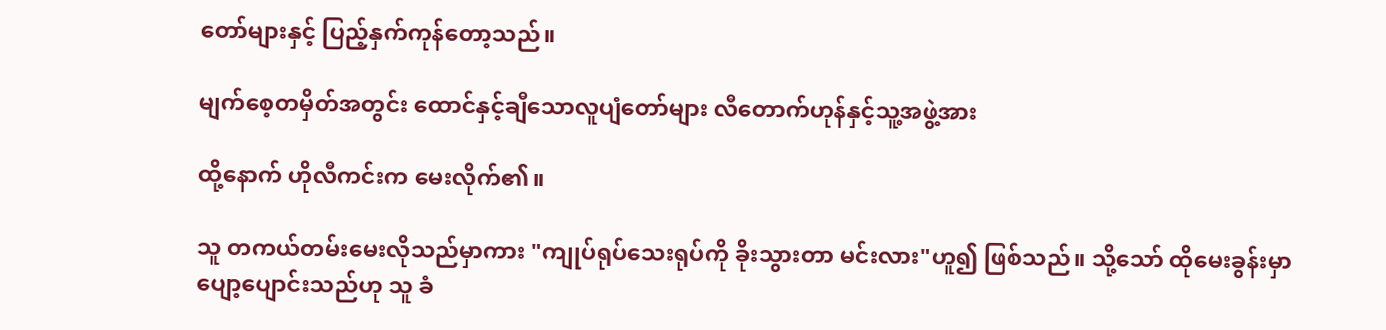တော်များနှင့် ပြည့်နှက်ကုန်တော့သည်။

မျက်စေ့တမှိတ်အတွင်း ထောင်နှင့်ချီသောလူပျံတော်များ လီတောက်ဟုန်နှင့်သူ့အဖွဲ့အား

ထို့နောက် ဟိုလီကင်းက မေးလိုက်၏။

သူ တကယ်တမ်းမေးလိုသည်မှာကား "ကျုပ်ရုပ်သေးရုပ်ကို ခိုးသွားတာ မင်းလား"ဟူ၍ ဖြစ်သည်။ သို့သော် ထိုမေးခွန်းမှာ ပျော့ပျောင်းသည်ဟု သူ ခံ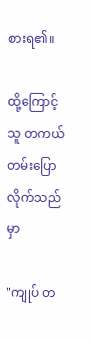စားရ၏။

ထို့ကြောင့် သူ တကယ်တမ်းပြောလိုက်သည်မှာ

"ကျုပ် တ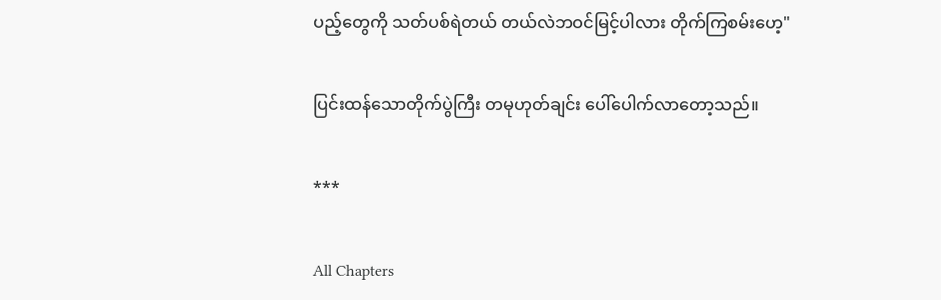ပည့်တွေကို သတ်ပစ်ရဲတယ် တယ်လဲဘဝင်မြင့်ပါလား တိုက်ကြစမ်းဟေ့"

ပြင်းထန်သောတိုက်ပွဲကြီး တမုဟုတ်ချင်း ပေါ်ပေါက်လာတော့သည်။

***

All Chapters